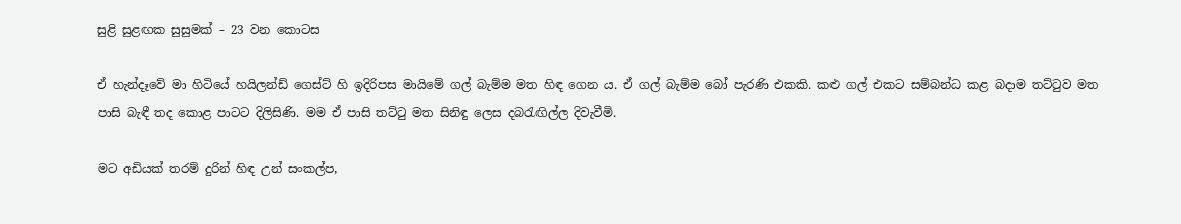සුළි සුළඟක සුසුමක් – 23 වන කොටස

ඒ හැන්දෑවේ මා හිටියේ හයිලන්ඩ් ගෙස්ට් හි ඉදිරිපස මායිමේ ගල් බැම්ම මත හිඳ ගෙන ය. ඒ ගල් බැම්ම බෝ පැරණි එකකි. කළු ගල් එකට සම්බන්ධ කළ බදාම තට්ටුව මත පාසි බැඳී තද කොළ පාටට දිලිසිණි. මම ඒ පාසි තට්ටු මත සිනිඳු ලෙස දබරැඟිල්ල දිවැවීමි.

මට අඩියක් තරම් දුරින් හිඳ උන් සංකල්ප,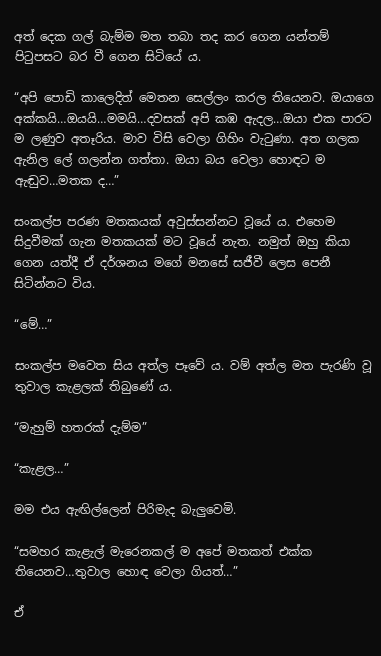අත් දෙක ගල් බැම්ම මත තබා තද කර ගෙන යන්තම් පිටුපසට බර වී ගෙන සිටියේ ය.

“අපි පොඩි කාලෙදිත් මෙතන සෙල්ලං කරල තියෙනව. ඔයාගෙ අක්කයි…ඔයයි…මමයි…දවසක් අපි කඹ ඇදල…ඔයා එක පාරට ම ලණුව අතෑරිය. මාව විසි වෙලා ගිහිං වැටුණා. අත ගලක ඇනිල ලේ ගලන්න ගත්තා. ඔයා බය වෙලා හොඳට ම ඇඬුව…මතක ද…”

සංකල්ප පරණ මතකයක් අවුස්සන්නට වූයේ ය. එහෙම සිදුවීමක් ගැන මතකයක් මට වූයේ නැත. නමුත් ඔහු කියා ගෙන යත්දී ඒ දර්ශනය මගේ මනසේ සජීවී ලෙස පෙනී සිටින්නට විය.

“මේ…”

සංකල්ප මවෙත සිය අත්ල පෑවේ ය. වම් අත්ල මත පැරණි වූ තුවාල කැළලක් තිබුණේ ය.

“මැහුම් හතරක් දැම්ම”

“කැළල…”

මම එය ඇඟිල්ලෙන් පිරිමැද බැලුවෙමි.

“සමහර කැළැල් මැරෙනකල් ම අපේ මතකත් එක්ක තියෙනව…තුවාල හොඳ වෙලා ගියත්…”

ඒ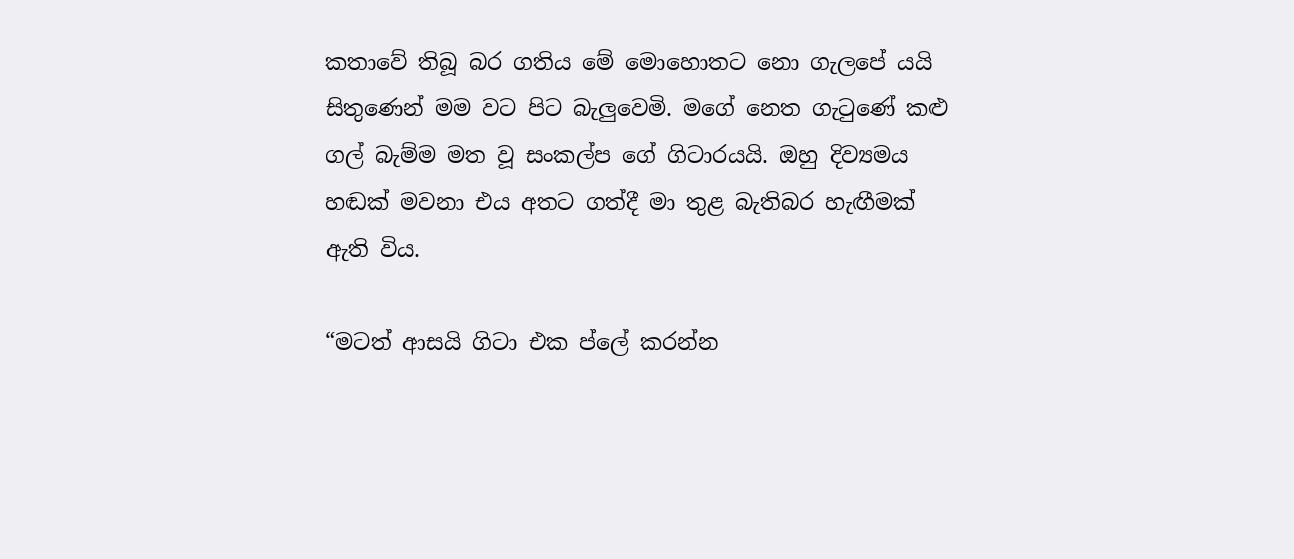කතාවේ තිබූ බර ගතිය මේ මොහොතට නො ගැලපේ යයි සිතුණෙන් මම වට පිට බැලුවෙමි. මගේ නෙත ගැටුණේ කළු ගල් බැම්ම මත වූ සංකල්ප ගේ ගිටාරයයි. ඔහු දිව්‍යමය හඬක් මවනා එය අතට ගත්දී මා තුළ බැතිබර හැඟීමක් ඇති විය.

“මටත් ආසයි ගිටා එක ප්ලේ කරන්න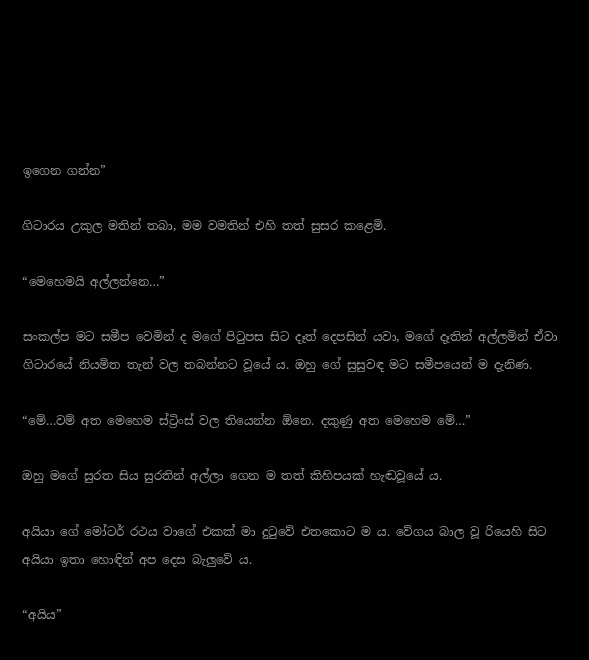ඉගෙන ගන්න”

ගිටාරය උකුල මතින් තබා, මම වමතින් එහි තත් සුසර කළෙමි.

“මෙහෙමයි අල්ලන්නෙ…”

සංකල්ප මට සමීප වෙමින් ද මගේ පිටුපස සිට දෑත් දෙපසින් යවා, මගේ දෑතින් අල්ලමින් ඒවා ගිටාරයේ නියමිත තැන් වල තබන්නට වූයේ ය. ඔහු ගේ සුසුවඳ මට සමීපයෙන් ම දැනිණ.

“මේ…වම් අත මෙහෙම ස්ට්‍රිංස් වල තියෙන්න ඕනෙ. දකුණු අත මෙහෙම මේ…”

ඔහු මගේ සුරත සිය සුරතින් අල්ලා ගෙන ම තත් කිහිපයක් හැඬවූයේ ය.

අයියා ගේ මෝටර් රථය වාගේ එකක් මා දුටුවේ එතකොට ම ය. වේගය බාල වූ රියෙහි සිට අයියා ඉතා හොඳින් අප දෙස බැලුවේ ය.

“අයිය”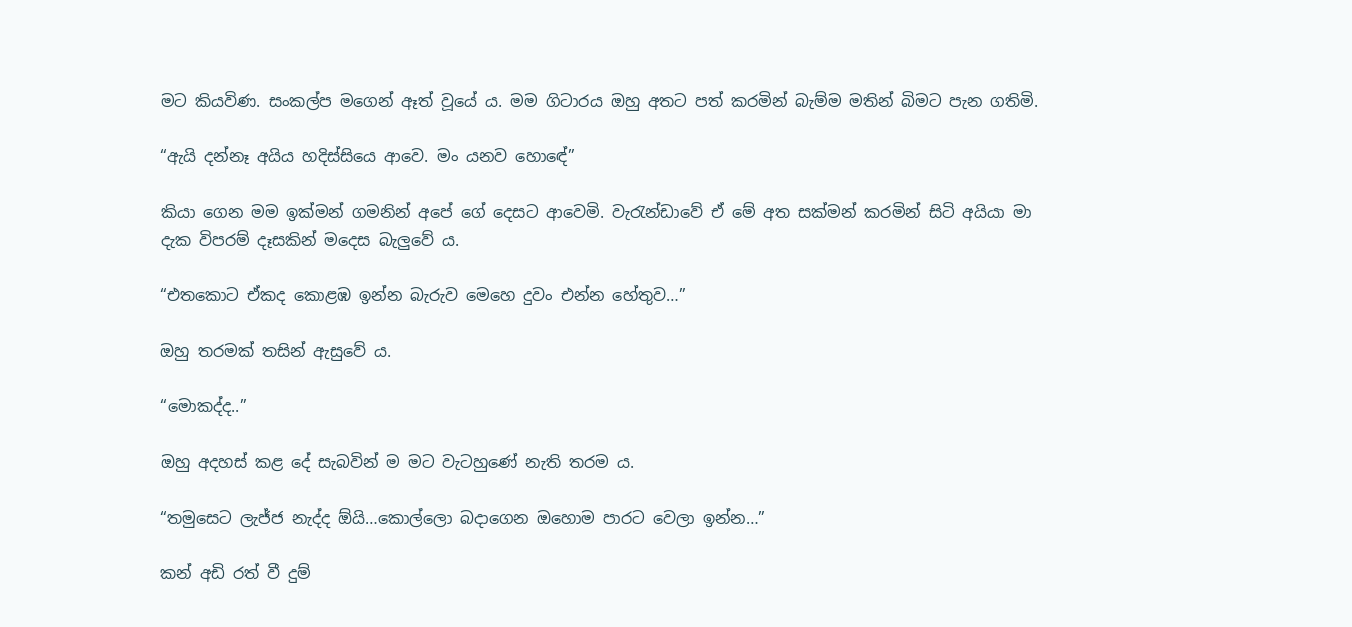මට කියවිණ. සංකල්ප මගෙන් ඈත් වූයේ ය. මම ගිටාරය ඔහු අතට පත් කරමින් බැම්ම මතින් බිමට පැන ගතිමි.

“ඇයි දන්නෑ අයිය හදිස්සියෙ ආවෙ. මං යනව හොඳේ”

කියා ගෙන මම ඉක්මන් ගමනින් අපේ ගේ දෙසට ආවෙමි. වැරැන්ඩාවේ ඒ මේ අත සක්මන් කරමින් සිටි අයියා මා දැක විපරම් දෑසකින් මදෙස බැලුවේ ය.

“එතකොට ඒකද කොළඹ ඉන්න බැරුව මෙහෙ දුවං එන්න හේතුව…”

ඔහු තරමක් තසින් ඇසුවේ ය.

“මොකද්ද..”

ඔහු අදහස් කළ දේ සැබවින් ම මට වැටහුණේ නැති තරම ය.

“තමුසෙට ලැජ්ජ නැද්ද ඕයි…කොල්ලො බදාගෙන ඔහොම පාරට වෙලා ඉන්න…”

කන් අඩි රත් වී දුම්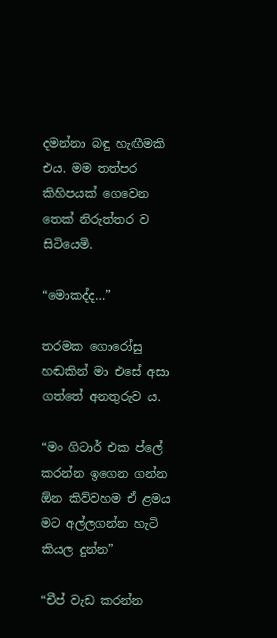දමන්නා බඳු හැඟීමකි එය. මම තත්පර කිහිපයක් ගෙවෙන තෙක් නිරුත්තර ව සිටියෙමි.

“මොකද්ද…”

තරමක ගොරෝසු හඬකින් මා එසේ අසා ගත්තේ අනතුරුව ය.

“මං ගිටාර් එක ප්ලේ කරන්න ඉගෙන ගන්න ඕන කිව්වහම ඒ ළමය මට අල්ලගන්න හැටි කියල දුන්න”

“චීප් වැඩ කරන්න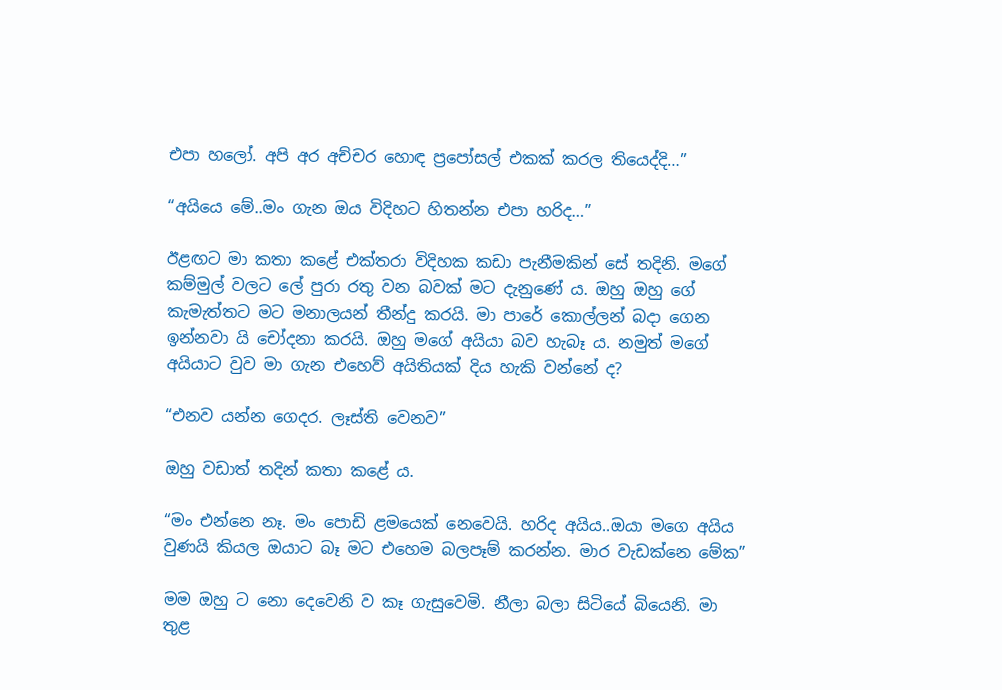එපා හලෝ. අපි අර අච්චර හොඳ ප්‍රපෝසල් එකක් කරල තියෙද්දි…”

“අයියෙ මේ..මං ගැන ඔය විදිහට හිතන්න එපා හරිද…”

ඊළඟට මා කතා කළේ එක්තරා විදිහක කඩා පැනීමකින් සේ තදිනි. මගේ කම්මුල් වලට ලේ පුරා රතු වන බවක් මට දැනුණේ ය. ඔහු ඔහු ගේ කැමැත්තට මට මනාලයන් තීන්දු කරයි. මා පාරේ කොල්ලන් බදා ගෙන ඉන්නවා යි චෝදනා කරයි. ඔහු මගේ අයියා බව හැබෑ ය. නමුත් මගේ අයියාට වුව මා ගැන එහෙව් අයිතියක් දිය හැකි වන්නේ ද?

“එනව යන්න ගෙදර. ලෑස්ති වෙනව”

ඔහු වඩාත් තදින් කතා කළේ ය.

“මං එන්නෙ නෑ. මං පොඩි ළමයෙක් නෙවෙයි. හරිද අයිය..ඔයා මගෙ අයිය වුණයි කියල ඔයාට බෑ මට එහෙම බලපෑම් කරන්න. මාර වැඩක්නෙ මේක”

මම ඔහු ට නො දෙවෙනි ව කෑ ගැසුවෙමි. නීලා බලා සිටියේ බියෙනි. මා තුළ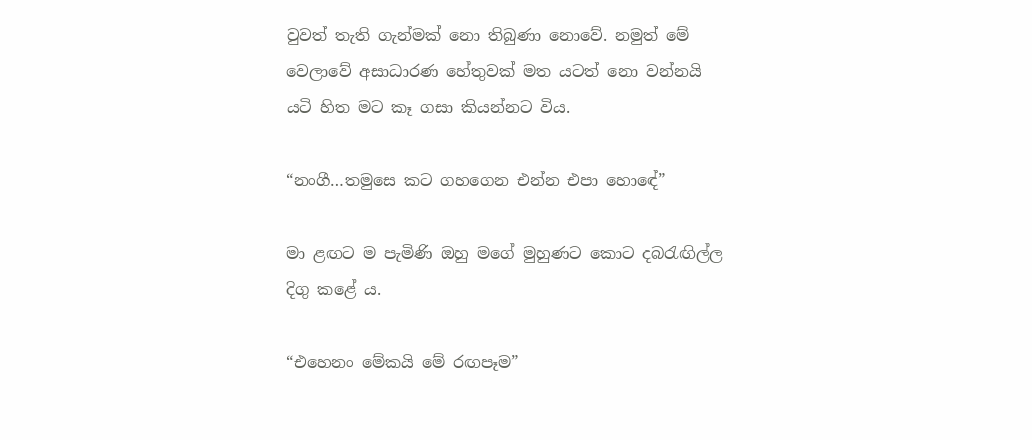වුවත් තැති ගැන්මක් නො තිබුණා නොවේ. නමුත් මේ වෙලාවේ අසාධාරණ හේතුවක් මත යටත් නො වන්නයි යටි හිත මට කෑ ගසා කියන්නට විය.

“නංගී…තමුසෙ කට ගහගෙන එන්න එපා හොඳේ”

මා ළඟට ම පැමිණි ඔහු මගේ මුහුණට කොට දබරැඟිල්ල දිගු කළේ ය.

“එහෙනං මේකයි මේ රඟපෑම”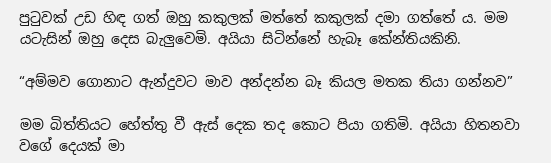පුටුවක් උඩ හිඳ ගත් ඔහු කකුලක් මත්තේ කකුලක් දමා ගත්තේ ය. මම යටැසින් ඔහු දෙස බැලුවෙමි. අයියා සිටින්නේ හැබෑ කේන්තියකිනි.

“අම්මව ගොනාට ඇන්දුවට මාව අන්දන්න බෑ කියල මතක තියා ගන්නව”

මම බිත්තියට හේත්තු වී ඇස් දෙක තද කොට පියා ගතිමි. අයියා හිතනවා වගේ දෙයක් මා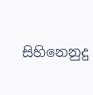සිහිනෙනුදු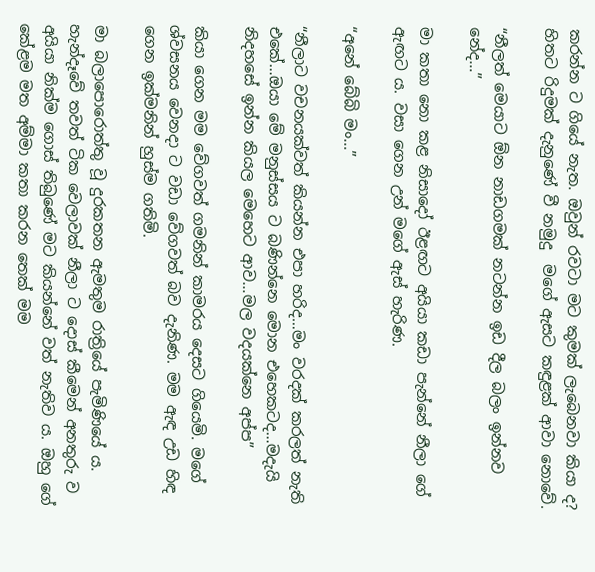කරන්න ට ගියේ නැත. ඔවුන් රවටා මට කුමක් ලැබෙනවා කියා ද? හිතට රිදුමක් දැනුණේ වී නමුදු  මගේ ඇසට කඳුළක් ආවා නොවේ.

“නීලත් මෙයාට ඕන නාඩගමක් නටන්න ඉඩ දීල බලං ඉන්නව නේද…”

මා කතා නො කළ නිසාදෝ ඊළඟට අයියා කඩා පැන්නේ නීලා ගේ ඇඟට ය. වසා ගෙන උන් මගේ ඇස් හැරිණ.

“අනේ බේබි මං…”

“නීලාට වචනයක්වත් කියන්න එපා හරිද…මං වරදක් කරලත් නැති එකේ…ඔයා මේ මනුස්සය ට බණින්නෙ මොන එහෙකටද…මදැයි නිදහසේ ඉන්න කියල මෙහෙට ආව…මල වදයක්නෙ අප්ප”

කියා ගෙන මම වේගවත් ගමනින් කාමරය දෙසට ගියෙමි. මගේ ශ්වසනය වෙනදා ට වඩා වේගවත් බව දැනිණ. මම ඇඳ උඩ හිඳ ගෙන ඉක්මනින් හුස්ම ගතිමි.

මා බලාපොරොත්තු වූ දුරකතන ඇමතුම රාත්‍රියේ පැමිණියේ ය. හැන්දෑවේ තවත් ටික වෙලාවක් නීලා ට දොස් කීමෙන් අනතුරු ව අයියා නික්ම ගොස් තිබුණේ මට කියන්නේ වත් නැතිව ය. ඔහු ගේ කේළම මත අම්මා කතා කරන තෙක් මම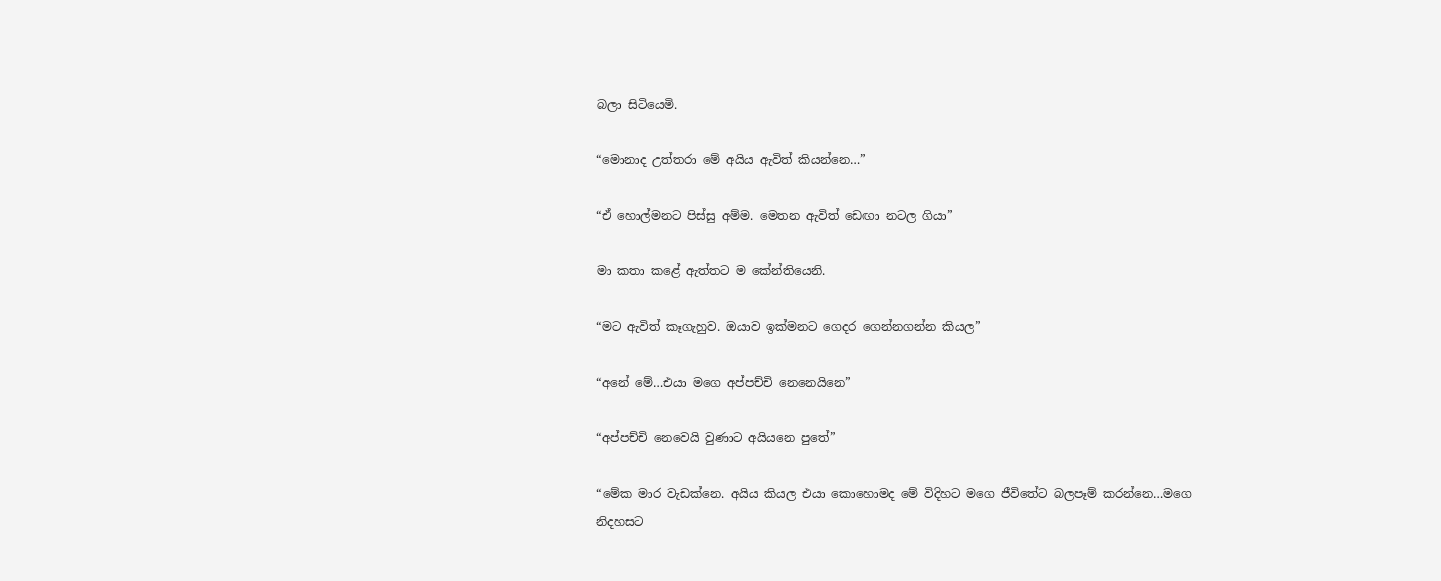බලා සිටියෙමි.

“මොනාද උත්තරා මේ අයිය ඇවිත් කියන්නෙ…”

“ඒ හොල්මනට පිස්සු අම්ම. මෙතන ඇවිත් ඩෙඟා නටල ගියා”

මා කතා කළේ ඇත්තට ම කේන්තියෙනි.

“මට ඇවිත් කෑගැහුව. ඔයාව ඉක්මනට ගෙදර ගෙන්නගන්න කියල”

“අනේ මේ…එයා මගෙ අප්පච්චි නෙනෙයිනෙ”

“අප්පච්චි නෙවෙයි වුණාට අයියනෙ පුතේ”

“මේක මාර වැඩක්නෙ. අයිය කියල එයා කොහොමද මේ විදිහට මගෙ ජීවිතේට බලපෑම් කරන්නෙ…මගෙ නිදහසට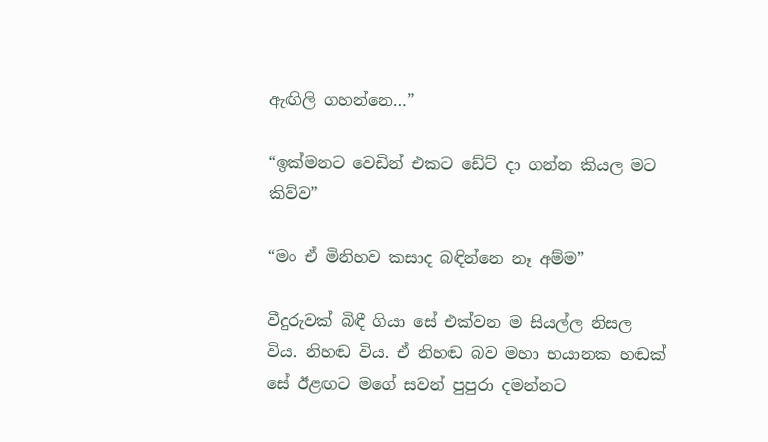ඇඟිලි ගහන්නෙ…”

“ඉක්මනට වෙඩින් එකට ඩේට් දා ගන්න කියල මට කිව්ව”

“මං ඒ මිනිහව කසාද බඳින්නෙ නෑ අම්ම”

වීදුරුවක් බිඳී ගියා සේ එක්වන ම සියල්ල නිසල විය. නිහඬ විය. ඒ නිහඬ බව මහා භයානක හඬක් සේ ඊළඟට මගේ සවන් පුපුරා දමන්නට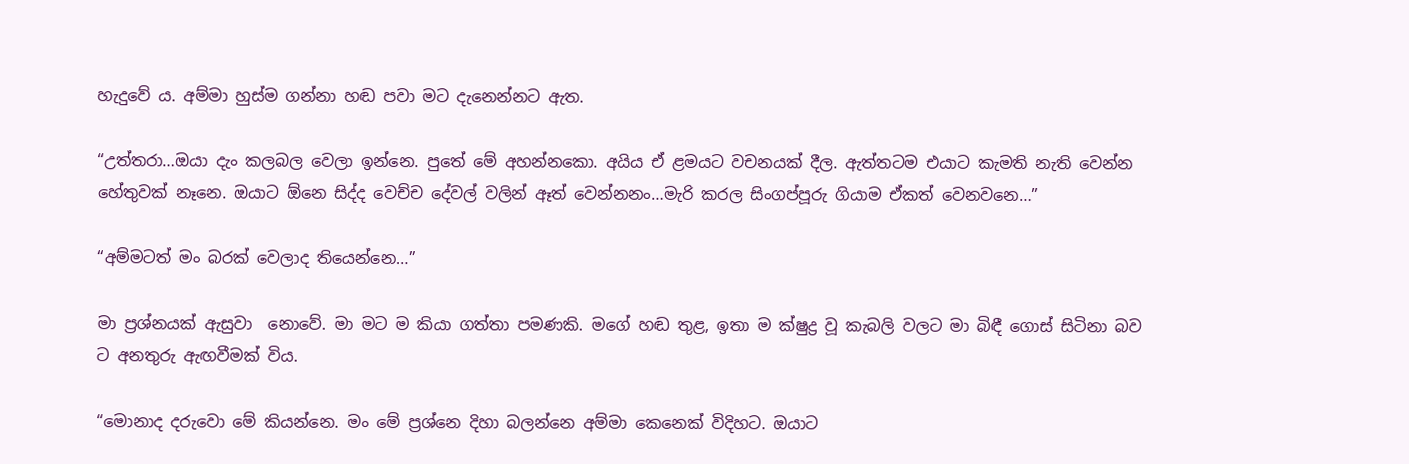හැදුවේ ය. අම්මා හුස්ම ගන්නා හඬ පවා මට දැනෙන්නට ඇත.

“උත්තරා…ඔයා දැං කලබල වෙලා ඉන්නෙ. පුතේ මේ අහන්නකො. අයිය ඒ ළමයට වචනයක් දීල. ඇත්තටම එයාට කැමති නැති වෙන්න හේතුවක් නෑනෙ. ඔයාට ඕනෙ සිද්ද වෙච්ච දේවල් වලින් ඈත් වෙන්නනං…මැරි කරල සිංගප්පූරු ගියාම ඒකත් වෙනවනෙ…”

“අම්මටත් මං බරක් වෙලාද තියෙන්නෙ…”

මා ප්‍රශ්නයක් ඇසුවා  නොවේ. මා මට ම කියා ගත්තා පමණකි. මගේ හඬ තුළ, ඉතා ම ක්ෂුද්‍ර වූ කැබලි වලට මා බිඳී ගොස් සිටිනා බව ට අනතුරු ඇඟවීමක් විය.

“මොනාද දරුවො මේ කියන්නෙ. මං මේ ප්‍රශ්නෙ දිහා බලන්නෙ අම්මා කෙනෙක් විදිහට. ඔයාට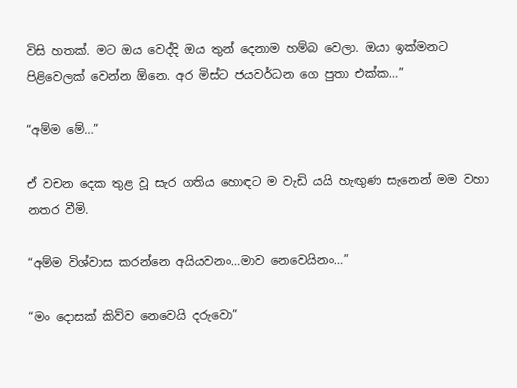විසි හතක්. මට ඔය වෙද්දි ඔය තුන් දෙනාම හම්බ වෙලා. ඔයා ඉක්මනට පිළිවෙලක් වෙන්න ඕනෙ. අර මිස්ට ජයවර්ධන ගෙ පුතා එක්ක…”

“අම්ම මේ…”

ඒ වචන දෙක තුළ වූ සැර ගතිය හොඳට ම වැඩි යයි හැඟුණ සැනෙන් මම වහා නතර වීමි.

“අම්ම විශ්වාස කරන්නෙ අයියවනං…මාව නෙවෙයිනං…”

“මං දොසක් කිව්ව නෙවෙයි දරුවො”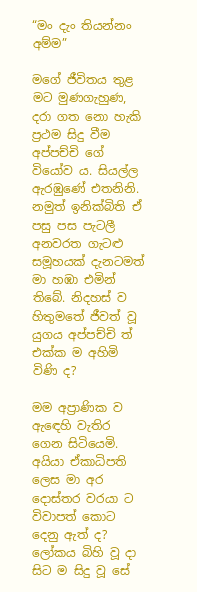“මං දැං තියන්නං අම්ම”

මගේ ජීවිතය තුළ මට මුණගැහුණ, දරා ගත නො හැකි ප්‍රථම සිදු වීම අප්පච්චි ගේ වියෝව ය. සියල්ල ඇරඹුණේ එතනිනි. නමුත් ඉනික්බිති ඒ පසු පස පැටලී අනවරත ගැටළු සමූහයක් දැනටමත් මා හඹා එමින් තිබේ. නිදහස් ව හිතුමතේ ජීවත් වූ යුගය අප්පච්චි ත් එක්ක ම අහිමි විණි ද?

මම අප්‍රාණික ව ඇඳෙහි වැතිර ගෙන සිටියෙමි. අයියා ඒකාධිපති ලෙස මා අර දොස්තර වරයා ට විවාපත් කොට දෙනු ඇත් ද? ලෝකය බිහි වූ දා සිට ම සිදු වූ සේ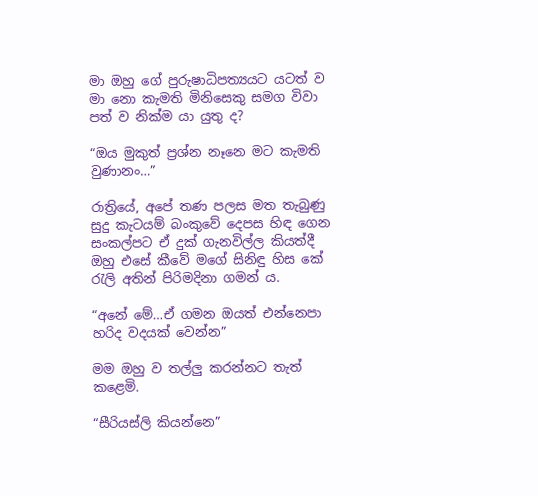මා ඔහු ගේ පුරුෂාධිපත්‍යයට යටත් ව මා නො කැමති මිනිසෙකු සමග විවා පත් ව නික්ම යා යුතු ද?

“ඔය මුකුත් ප්‍රශ්න නෑනෙ මට කැමති වුණානං…”

රාත්‍රියේ, අපේ තණ පලස මත තැබුණු සුදු කැටයම් බංකුවේ දෙපස හිඳ ගෙන සංකල්පට ඒ දුක් ගැනවිල්ල කියත්දී ඔහු එසේ කීවේ මගේ සිනිඳු හිස කේ රැලි අතින් පිරිමදිනා ගමන් ය.

“අනේ මේ…ඒ ගමන ඔයත් එන්නෙපා හරිද වදයක් වෙන්න”

මම ඔහු ව තල්ලු කරන්නට තැත් කළෙමි.

“සීරියස්ලි කියන්නෙ”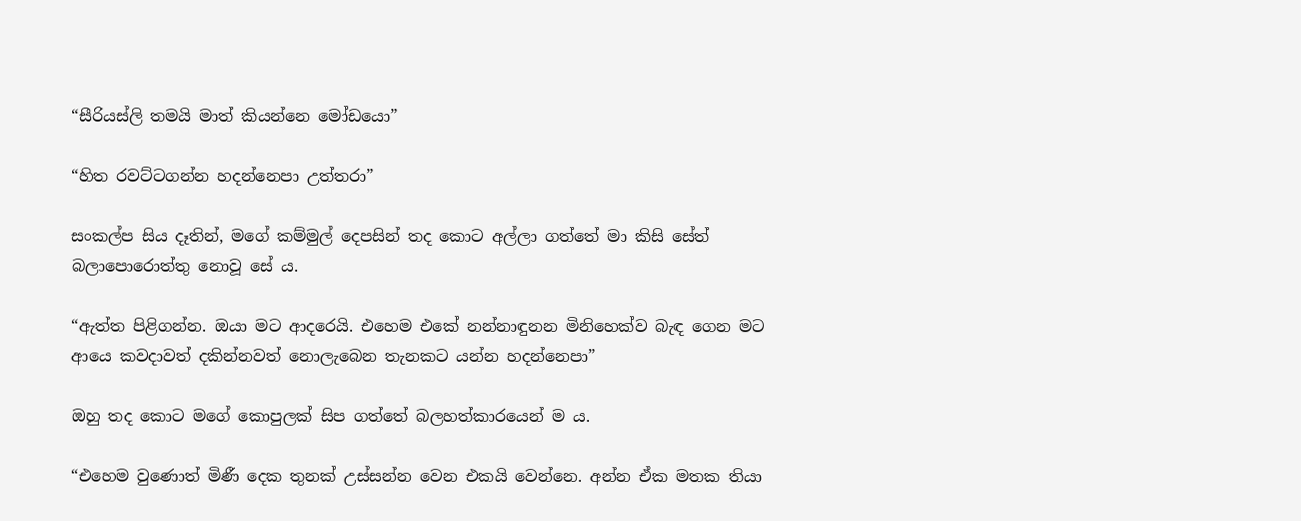“සීරියස්ලි තමයි මාත් කියන්නෙ මෝඩයො”

“හිත රවට්ටගන්න හදන්නෙපා උත්තරා”

සංකල්ප සිය දෑතින්, මගේ කම්මුල් දෙපසින් තද කොට අල්ලා ගත්තේ මා කිසි සේත් බලාපොරොත්තු නොවූ සේ ය.

“ඇත්ත පිළිගන්න. ඔයා මට ආදරෙයි. එහෙම එකේ නන්නාඳුනන මිනිහෙක්ව බැඳ ගෙන මට ආයෙ කවදාවත් දකින්නවත් නොලැබෙන තැනකට යන්න හදන්නෙපා”

ඔහු තද කොට මගේ කොපුලක් සිප ගත්තේ බලහත්කාරයෙන් ම ය.

“එහෙම වුණොත් මිණී දෙක තුනක් උස්සන්න වෙන එකයි වෙන්නෙ. අන්න ඒක මතක තියා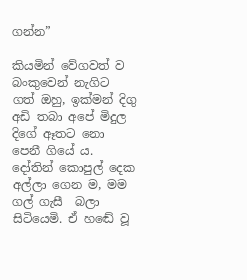ගන්න”

කියමින් වේගවත් ව බංකුවෙන් නැගිට ගත් ඔහු, ඉක්මන් දිගු අඩි තබා අපේ මිදුල දිගේ ඈතට නො පෙනී ගියේ ය. දෝතින් කොපුල් දෙක අල්ලා ගෙන ම, මම ගල් ගැසී  බලා සිටියෙමි. ඒ හඬේ වූ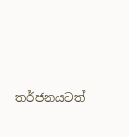තර්ජනයටත්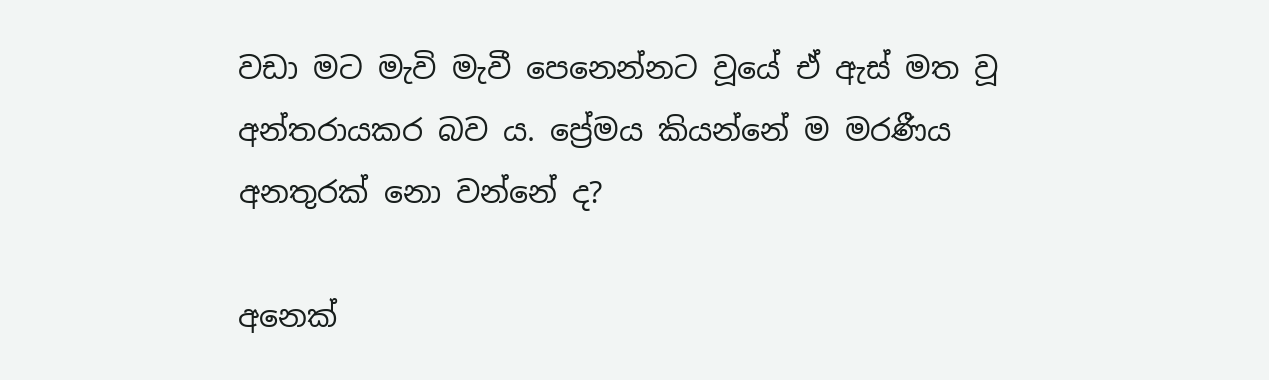වඩා මට මැවි මැවී පෙනෙන්නට වූයේ ඒ ඇස් මත වූ අන්තරායකර බව ය. ප්‍රේ‍මය කියන්නේ ම මරණීය අනතුරක් නො වන්නේ ද?

අනෙක්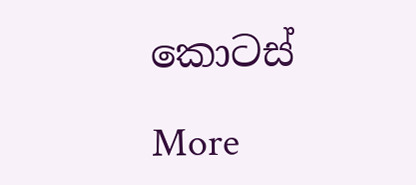කොටස්

More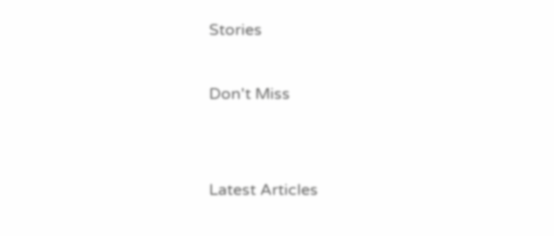Stories

Don't Miss


Latest Articles